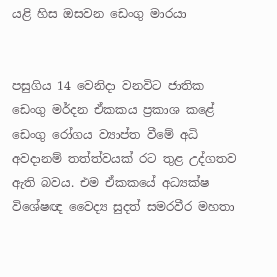යළි හිස ඔසවන ඩෙංගු මාරයා


පසුගිය 14 වෙනිදා වනවිට ජාතික ඩෙංගු මර්දන ඒකකය ප්‍රකාශ කළේ ඩෙංගු රෝගය ව්‍යාප්ත වීමේ අධි අවදානම් තත්ත්වයක් රට තුළ උද්ගතව ඇති බවය. එම ඒකකයේ අධ්‍යක්ෂ විශේෂඥ වෛද්‍ය සුදත් සමරවීර මහතා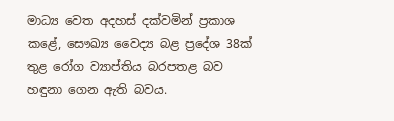මාධ්‍ය වෙත අදහස් දක්වමින් ප්‍රකාශ කළේ, සෞඛ්‍ය වෛද්‍ය බළ ප්‍රදේශ 38ක් තුළ රෝග ව්‍යාප්තිය බරපතළ බව හඳුනා ගෙන ඇති බවය.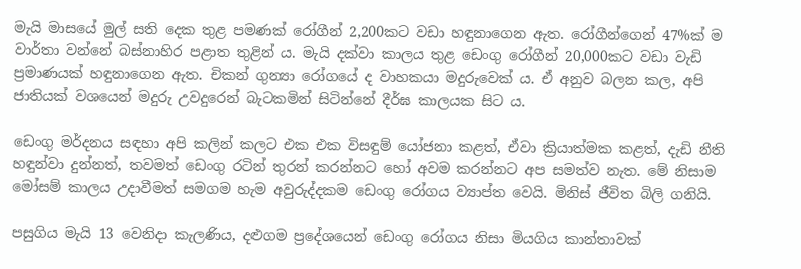මැයි මාසයේ මුල් සති දෙක තුළ පමණක් රෝගීන් 2,200කට වඩා හඳුනාගෙන ඇත. රෝගීන්ගෙන් 47%ක් ම වාර්තා වන්නේ බස්නාහිර පළාත තුළින් ය. මැයි දක්වා කාලය තුළ ඩෙංගු රෝගීන් 20,000කට වඩා වැඩි ප්‍රමාණයක් හඳුනාගෙන ඇත. චිකන් ගුන්‍යා රෝගයේ ද වාහකයා මදුරුවෙක් ය. ඒ අනුව බලන කල, අපි ජාතියක් වශයෙන් මදුරු උවදුරෙන් බැටකමින් සිටින්නේ දීර්ඝ කාලයක සිට ය.

ඩෙංගු මර්දනය සඳහා අපි කලින් කලට එක එක විසඳුම් යෝජනා කළත්, ඒවා ක්‍රියාත්මක කළත්, දැඩි නීති හඳුන්වා දුන්නත්, තවමත් ඩෙංගු රටින් තුරන් කරන්නට හෝ අවම කරන්නට අප සමත්ව නැත. මේ නිසාම මෝසම් කාලය උදාවීමත් සමගම හැම අවුරුද්දකම ඩෙංගු රෝගය ව්‍යාප්ත වෙයි. මිනිස් ජීවිත බිලි ගනියි.

පසුගිය මැයි 13 වෙනිදා කැලණිය, දළුගම ප්‍රදේශයෙන් ඩෙංගු රෝගය නිසා මියගිය කාන්තාවක්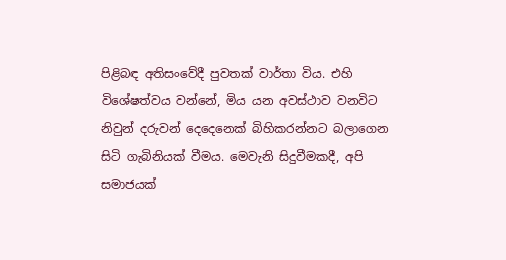පිළිබඳ අතිසංවේදී පුවතක් වාර්තා විය. එහි විශේෂත්වය වන්නේ, මිය යන අවස්ථාව වනවිට නිවුන් දරුවන් දෙදෙනෙක් බිහිකරන්නට බලාගෙන සිටි ගැබිනියක් වීමය. මෙවැනි සිදුවීමකදී, අපි සමාජයක්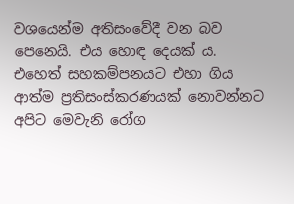වශයෙන්ම අතිසංවේදී වන බව පෙනෙයි. එය හොඳ දෙයක් ය. එහෙත් සහකම්පනයට එහා ගිය ආත්ම ප්‍රතිසංස්කරණයක් නොවන්නට අපිට මෙවැනි රෝග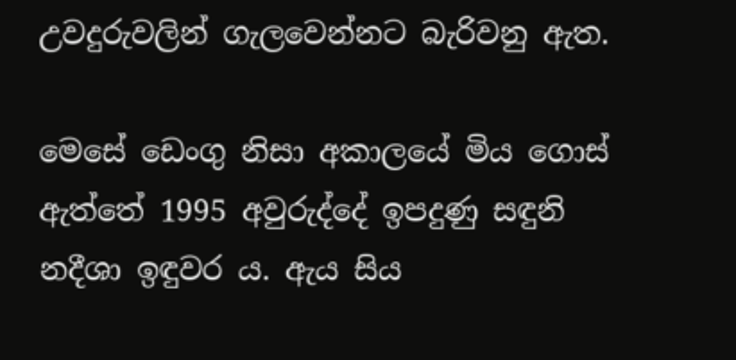උවදුරුවලින් ගැලවෙන්නට බැරිවනු ඇත.

මෙසේ ඩෙංගු නිසා අකාලයේ මිය ගොස් ඇත්තේ 1995 අවුරුද්දේ ඉපදුණු සඳුනි නදීශා ඉඳුවර ය. ඇය සිය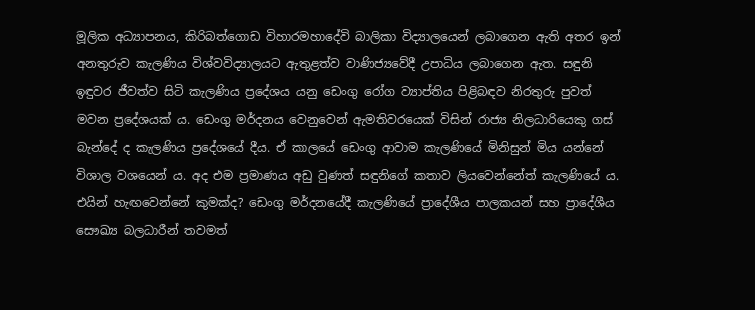මූලික අධ්‍යාපනය, කිරිබත්ගොඩ විහාරමහාදේවි බාලිකා විද්‍යාලයෙන් ලබාගෙන ඇති අතර ඉන් අනතුරුව කැලණිය විශ්වවිද්‍යාලයට ඇතුළත්ව වාණිජ්‍යවේදී උපාධිය ලබාගෙන ඇත. සඳුනි ඉඳුවර ජීවත්ව සිටි කැලණිය ප්‍රදේශය යනු ඩෙංගු රෝග ව්‍යාප්තිය පිළිබඳව නිරතුරු පුවත් මවන ප්‍රදේශයක් ය. ඩෙංගු මර්දනය වෙනුවෙන් ඇමතිවරයෙක් විසින් රාජ්‍ය නිලධාරියෙකු ගස් බැන්දේ ද කැලණිය ප්‍රදේශයේ දීය. ඒ කාලයේ ඩෙංගු ආවාම කැලණියේ මිනිසුන් මිය යන්නේ විශාල වශයෙන් ය. අද එම ප්‍රමාණය අඩු වුණත් සඳුනිගේ කතාව ලියවෙන්නේත් කැලණියේ ය. එයින් හැඟවෙන්නේ කුමක්ද? ඩෙංගු මර්දනයේදී කැලණියේ ප්‍රාදේශීය පාලකයන් සහ ප්‍රාදේශීය සෞඛ්‍ය බලධාරීන් තවමත්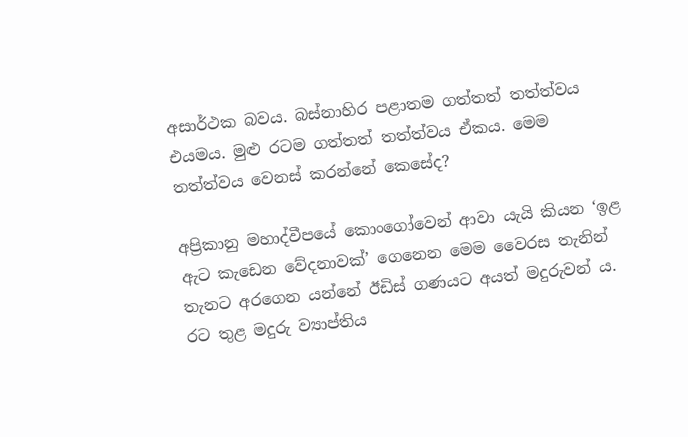අසාර්ථක බවය. බස්නාහිර පළාතම ගත්තත් තත්ත්වය එයමය. මුළු රටම ගත්තත් තත්ත්වය ඒකය. මෙම තත්ත්වය වෙනස් කරන්නේ කෙසේද?

අප්‍රිකානු මහාද්වීපයේ කොංගෝවෙන් ආවා යැයි කියන ‘ඉළ ඇට කැඩෙන වේදනාවක්’ ගෙනෙන මෙම වෛරස තැනින් තැනට අරගෙන යන්නේ ඊඩිස් ගණයට අයත් මදුරුවන් ය. රට තුළ මදුරු ව්‍යාප්තිය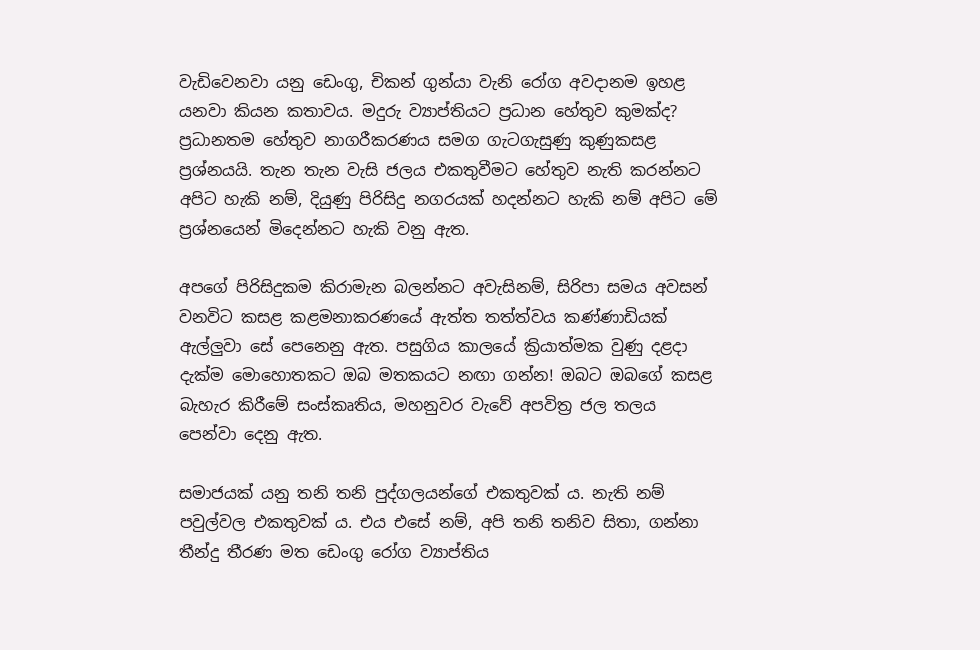වැඩිවෙනවා යනු ඩෙංගු, චිකන් ගුන්යා වැනි රෝග අවදානම ඉහළ යනවා කියන කතාවය. මදුරු ව්‍යාප්තියට ප්‍රධාන හේතුව කුමක්ද? ප්‍රධානතම හේතුව නාගරීකරණය සමග ගැටගැසුණු කුණුකසළ ප්‍රශ්නයයි. තැන තැන වැසි ජලය එකතුවීමට හේතුව නැති කරන්නට අපිට හැකි නම්, දියුණු පිරිසිදු නගරයක් හදන්නට හැකි නම් අපිට මේ ප්‍රශ්නයෙන් මිදෙන්නට හැකි වනු ඇත.

අපගේ පිරිසිදුකම කිරාමැන බලන්නට අවැසිනම්, සිරිපා සමය අවසන් වනවිට කසළ කළමනාකරණයේ ඇත්ත තත්ත්වය කණ්ණාඩියක් ඇල්ලු‍වා සේ පෙනෙනු ඇත. පසුගිය කාලයේ ක්‍රියාත්මක වුණු දළදා දැක්ම මොහොතකට ඔබ මතකයට නඟා ගන්න! ඔබට ඔබගේ කසළ බැහැර කිරීමේ සංස්කෘතිය, මහනුවර වැවේ අපවිත්‍ර ජල තලය පෙන්වා දෙනු ඇත.

සමාජයක් යනු තනි තනි පුද්ගලයන්ගේ එකතුවක් ය. නැති නම් පවුල්වල එකතුවක් ය. එය එසේ නම්, අපි තනි තනිව සිතා, ගන්නා තීන්දු තීරණ මත ඩෙංගු රෝග ව්‍යාප්තිය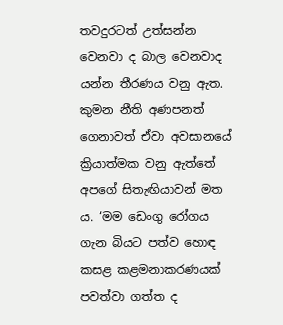තවදුරටත් උත්සන්න වෙනවා ද බාල වෙනවාද යන්න තීරණය වනු ඇත. කුමන නීති අණපනත් ගෙනාවත් ඒවා අවසානයේ ක්‍රියාත්මක වනු ඇත්තේ අපගේ සිතැඟියාවන් මත ය. ‘මම ඩෙංගු රෝගය ගැන බියට පත්ව හොඳ කසළ කළමනාකරණයක් පවත්වා ගත්ත ද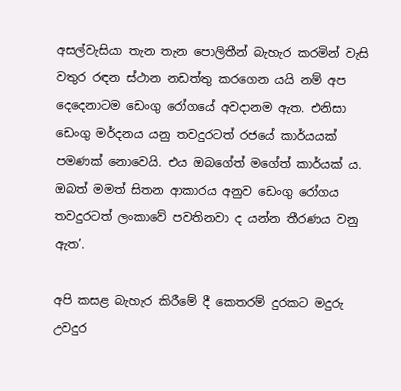අසල්වැසියා තැන තැන පොලිතීන් බැහැර කරමින් වැසි වතුර රඳන ස්ථාන නඩත්තු කරගෙන යයි නම් අප දෙදෙනාටම ඩෙංගු රෝගයේ අවදානම ඇත. එනිසා ඩෙංගු මර්දනය යනු තවදුරටත් රජයේ කාර්යයක් පමණක් නොවෙයි. එය ඔබගේත් මගේත් කාර්යක් ය. ඔබත් මමත් සිතන ආකාරය අනුව ඩෙංගු රෝගය තවදුරටත් ලංකාවේ පවතිනවා ද යන්න තීරණය වනු ඇත’.

අපි කසළ බැහැර කිරීමේ දී කෙතරම් දුරකට මදුරු උවදුර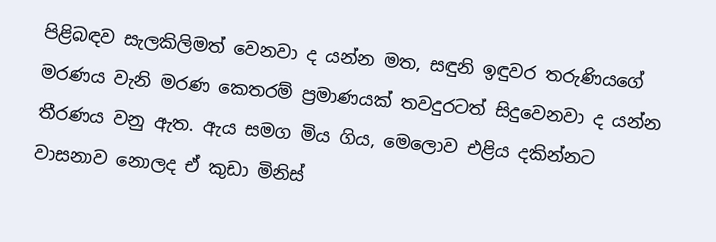පිළිබඳව සැලකිලිමත් වෙනවා ද යන්න මත, සඳුනි ඉඳුවර තරුණියගේ මරණය වැනි මරණ කෙතරම් ප්‍රමාණයක් තවදුරටත් සිදුවෙනවා ද යන්න තීරණය වනු ඇත. ඇය සමග මිය ගිය, මෙලොව එළිය දකින්නට වාසනාව නොලද ඒ කුඩා මිනිස්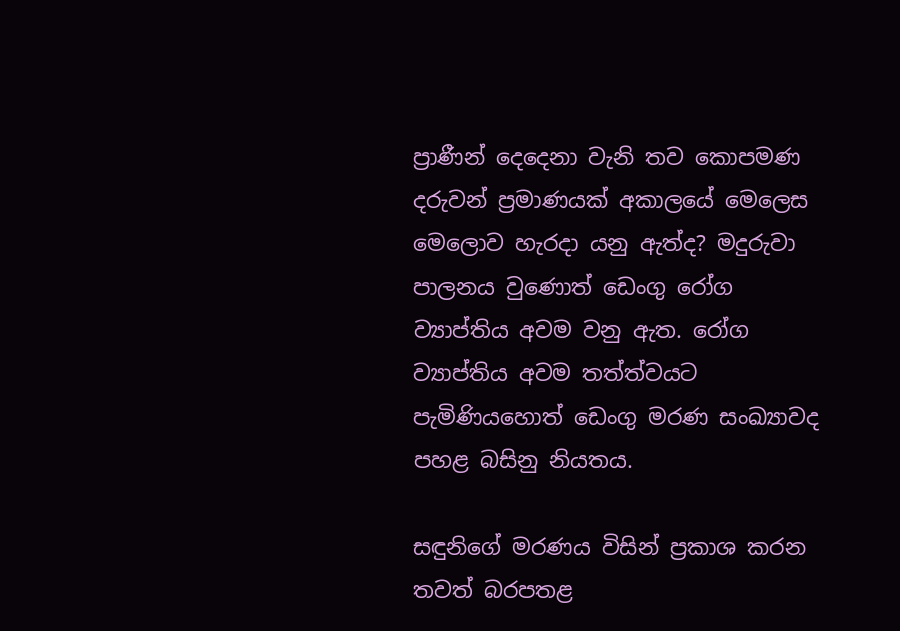ප්‍රාණීන් දෙදෙනා වැනි තව කොපමණ දරුවන් ප්‍රමාණයක් අකාලයේ මෙලෙස මෙලොව හැරදා යනු ඇත්ද? මදුරුවා පාලනය වුණොත් ඩෙංගු රෝග ව්‍යාප්තිය අවම වනු ඇත. රෝග ව්‍යාප්තිය අවම තත්ත්වයට පැමිණියහොත් ඩෙංගු මරණ සංඛ්‍යාවද පහළ බසිනු නියතය.

සඳුනිගේ මරණය විසින් ප්‍රකාශ කරන තවත් බරපතළ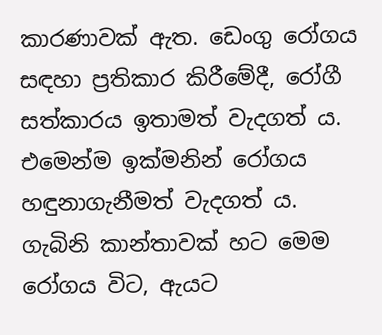කාරණාවක් ඇත. ඩෙංගු රෝගය සඳහා ප්‍රතිකාර කිරීමේදී, රෝගී සත්කාරය ඉතාමත් වැදගත් ය. එමෙන්ම ඉක්මනින් රෝගය හඳුනාගැනීමත් වැදගත් ය. ගැබිනි කාන්තාවක් හට මෙම රෝගය විට, ඇයට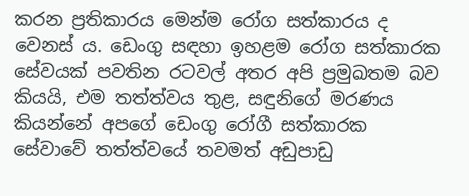කරන ප්‍රතිකාරය මෙන්ම රෝග සත්කාරය ද වෙනස් ය. ඩෙංගු සඳහා ඉහළම රෝග සත්කාරක සේවයක් පවතින රටවල් අතර අපි ප්‍රමුඛතම බව කියයි, එම තත්ත්වය තුළ, සඳුනිගේ මරණය කියන්නේ අපගේ ඩෙංගු රෝගී සත්කාරක සේවාවේ තත්ත්වයේ තවමත් අඩුපාඩු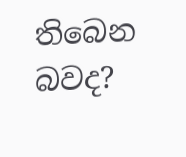තිබෙන බවද?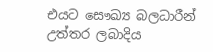එයට සෞඛ්‍ය බලධාරීන් උත්තර ලබාදිය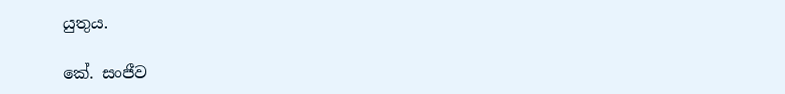යුතුය.

කේ. සංජීව